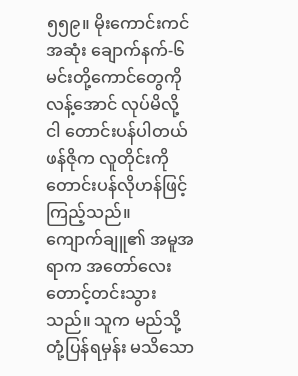၅၅၉။ မိုးကောင်းကင်အဆုံး ချောက်နက်-၆
မင်းတို့ကောင်တွေကို လန့်အောင် လုပ်မိလို့ ငါ တောင်းပန်ပါတယ် ဖန်ဇိုက လူတိုင်းကို တောင်းပန်လိုဟန်ဖြင့် ကြည့်သည်။
ကျောက်ချူ၏ အမူအရာက အတော်လေး တောင့်တင်းသွားသည်။ သူက မည်သို့ တုံ့ပြန်ရမှန်း မသိသော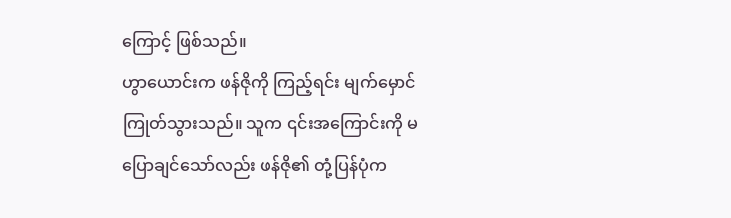ကြောင့် ဖြစ်သည်။
ဟွာယောင်းက ဖန်ဇိုကို ကြည့်ရင်း မျက်မှောင်ကြုတ်သွားသည်။ သူက ၎င်းအကြောင်းကို မပြောချင်သော်လည်း ဖန်ဇို၏ တုံ့ပြန်ပုံက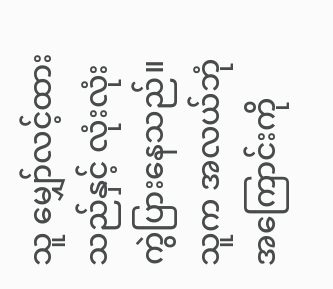သူ မျှော်လင့်ထားသည်နှင့် လုံးလုံး ကွဲပြားနေသည်။ သူက အလယ်ဘုံအကြောင်းကို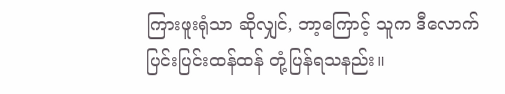ကြားဖူးရုံသာ ဆိုလျှင်, ဘာ့ကြောင့် သူက ဒီလောက် ပြင်းပြင်းထန်ထန် တုံ့ပြန်ရသနည်း။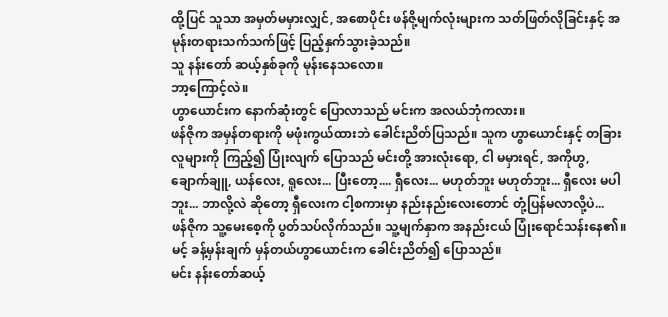ထို့ပြင် သူသာ အမှတ်မမှားလျှင်, အစောပိုင်း ဖန်ဇို့မျက်လုံးများက သတ်ဖြတ်လိုခြင်းနှင့် အမုန်းတရားသက်သက်ဖြင့် ပြည့်နှက်သွားခဲ့သည်။
သူ နန်းတော် ဆယ့်နှစ်ခုကို မုန်းနေသလော။
ဘာ့ကြောင့်လဲ။
ဟွာယောင်းက နောက်ဆုံးတွင် ပြောလာသည် မင်းက အလယ်ဘုံကလား။
ဖန်ဇိုက အမှန်တရားကို မဖုံးကွယ်ထားဘဲ ခေါင်းညိတ်ပြသည်။ သူက ဟွာယောင်းနှင့် တခြားလူများကို ကြည့်၍ ပြုံးလျက် ပြောသည် မင်းတို့ အားလုံးရော, ငါ မမှားရင်, အကိုဟွ, ချောက်ချူ, ယန်လေး, ရူလေး... ပြီးတော့.... ရှီလေး... မဟုတ်ဘူး မဟုတ်ဘူး... ရှီလေး မပါဘူး... ဘာလို့လဲ ဆိုတော့ ရှီလေးက ငါ့စကားမှာ နည်းနည်းလေးတောင် တုံ့ပြန်မလာလို့ပဲ...
ဖန်ဇိုက သူ့မေးစေ့ကို ပွတ်သပ်လိုက်သည်။ သူ့မျက်နှာက အနည်းငယ် ပြုံးရောင်သန်းနေ၏။
မင့် ခန့်မှန်းချက် မှန်တယ်ဟွာယောင်းက ခေါင်းညိတ်၍ ပြောသည်။
မင်း နန်းတော်ဆယ့်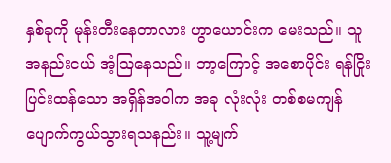နှစ်ခုကို မုန်းတီးနေတာလား ဟွာယောင်းက မေးသည်။ သူ အနည်းငယ် အံ့ဩနေသည်။ ဘာ့ကြောင့် အစောပိုင်း ရန်ငြိုးပြင်းထန်သော အရှိန်အဝါက အခု လုံးလုံး တစ်စမကျန် ပျောက်ကွယ်သွားရသနည်း။ သူ့မျက်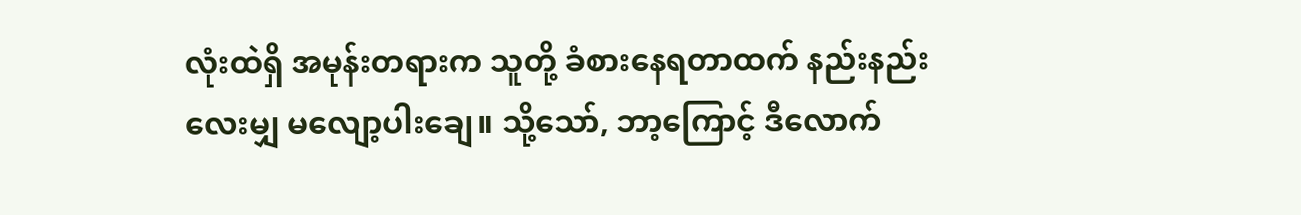လုံးထဲရှိ အမုန်းတရားက သူတို့ ခံစားနေရတာထက် နည်းနည်းလေးမျှ မလျော့ပါးချေ။ သို့သော်, ဘာ့ကြောင့် ဒီလောက်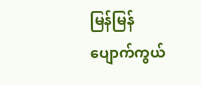မြန်မြန် ပျောက်ကွယ်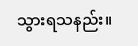သွားရသနည်း။